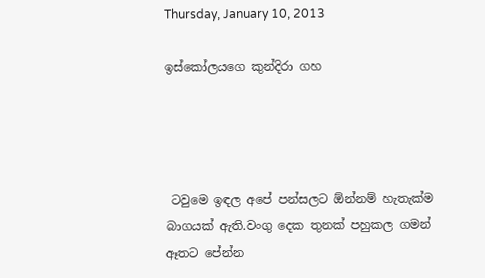Thursday, January 10, 2013

ඉස්කෝලයගෙ කුන්දිරා ගහ




 ටවුමෙ ඉඳල අපේ පන්සලට ඕන්නම් හැතැක්ම බාගයක් ඇති.වංගු දෙක තුනක් පහුකල ගමන් ඈතට පේන්න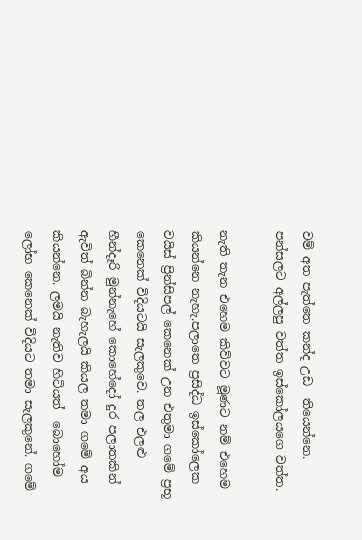වම් අත පැත්තෙ කන්ද උඩ  තියෙන්නෙ.
පන්සලට අල්ලපු වත්ත ඉස්කෝලයගෙ වත්ත.

නැති තැන එහෙම කිව්වට මූණට නම් එහෙම කියන්නෙ නැහැ.පලාතෙ ප්‍රසිද්ධ ඉස්කෝලෙක වයිස් ප්‍රින්සිපල් කෙනෙක් උන එතුමා ගමේ ප්‍රභූ කෙනෙක් විදියටයි සැලකුවෙ. තල එලළු හීන්දෑරි මුන්නැහේ කොහේදෝ දුර පලාතකින් ඇවිත් බින්න බැහැලයි කියල තමා ගමේ අය කියන්නෙ. ලමයි නැතිව හිටියත්  බොහෝම ලෝභ කෙනෙක් විදියට තමා සැලකුනේ. ගමේ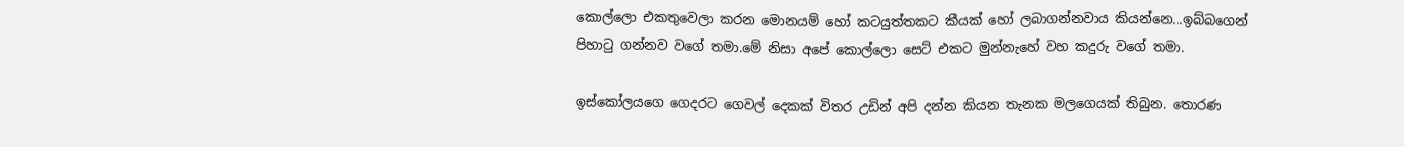කොල්ලො එකතුවෙලා කරන මොනයම් හෝ කටයුත්තකට කීයක් හෝ ලබාගන්නවාය කියන්නෙ...ඉබ්බගෙන්  පිහා‍ටු ගන්නව වගේ තමා.මේ නිසා අපේ කොල්ලො සෙට් එකට මුන්නැහේ වහ කදුරු වගේ තමා.

ඉස්කෝලයගෙ ගෙදරට ගෙවල් දෙකක් විතර උඩින් අපි දන්න කියන තැනක මලගෙයක් තිබුන. තොරණ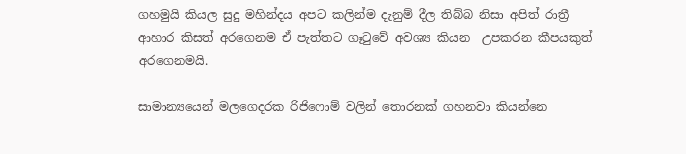ගහමුයි කියල සුදු මහින්දය අපට කලින්ම දැනුම් දීල තිබ්බ නිසා අපිත් රාත්‍රී ආහාර කිසත් අරගෙනම ඒ පැත්තට ගෑ‍ටුවේ අවශ්‍ය කියන  උපකරන කීපයකුත් අරගෙනමයි.

සාමාන්‍යයෙන් මලගෙදරක රිජිෆොම් වලින් තොරනක් ගහනවා කියන්නෙ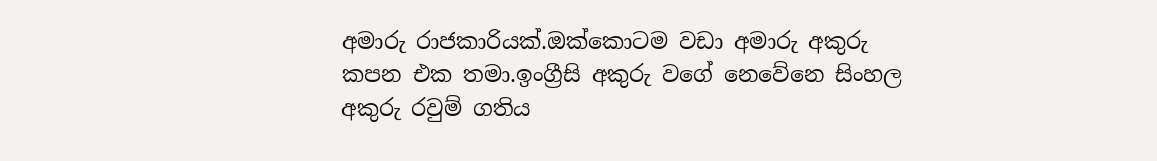අමාරු රාජකාරියක්.ඔක්කොටම වඩා අමාරු අකුරු කපන එක තමා.ඉංග්‍රීසි අකුරු වගේ නෙවේනෙ සිංහල අකුරු රවුම් ගතිය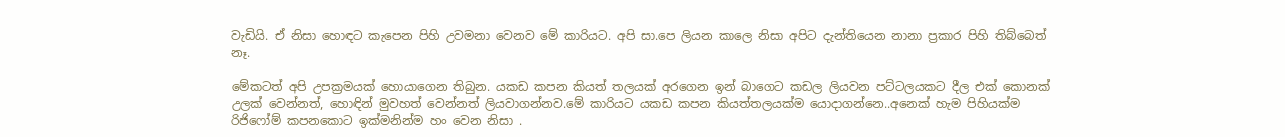වැඩියි. ඒ නිසා හොඳට කැපෙන පිහි උවමනා වෙනව මේ කාරියට. අපි සා.පෙ ලියන කාලෙ නිසා අපිට දැන්තියෙන නානා ප්‍රකාර පිහි තිබ්බෙත් නෑ.

මේකටත් අපි උපක්‍රමයක් හොයාගෙන තිබුන. යකඩ කපන කියත් තලයක් අරගෙන ඉන් බාගෙට කඩල ලියවන පට්ටලයකට දීල එක් කොනක් උලක් වෙන්නත්, හොඳින් මුවහත් වෙන්නත් ලියවාගන්නව.මේ කාරියට යකඩ කපන කියත්තලයක්ම යොදාගන්නෙ..අනෙක් හැම පිහියක්ම රිජිෆෝම් කපනකොට ඉක්මනින්ම හං වෙන නිසා .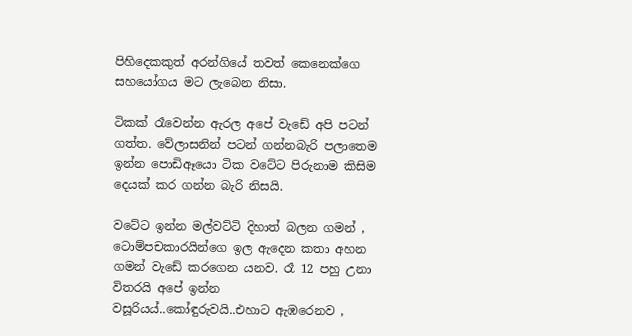පිහිදෙකකුත් අරන්ගියේ තවත් කෙනෙක්ගෙ සහයෝගය මට ලැබෙන නිසා.

ටිකක් රෑවෙන්න ඇරල අපේ වැඩේ අපි පටන් ගත්ත. වේලාසනින් පටන් ගන්නබැරි පලාතෙම ඉන්න පොඩිඈයො ටික වටේට පිරුනාම කිසිම දෙයක් කර ගන්න බැරි නිසයි.

වටේට ඉන්න මල්වට්ටි දිහාත් බලන ගමන් , ටොම්පචකාරයින්ගෙ ඉල ඇදෙන කතා අහන ගමන් වැඩේ කරගෙන යනව. රෑ 12 පහු උනා විතරයි අපේ ඉන්න වසූරියය්..කෝඳුරුවයි..එහාට ඇඹරෙනව ,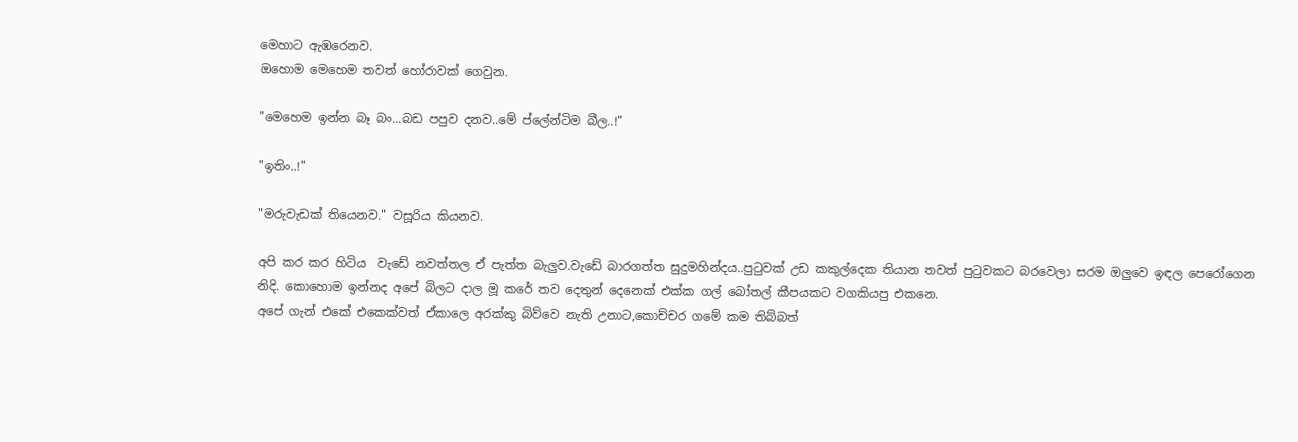මෙහාට ඇඹරෙනව.
ඔහොම මෙහෙම තවත් හෝරාවක් ගෙවුන.

"මෙහෙම ඉන්න බෑ බං...බඩ පපුව දනව..මේ ප්ලේන්ටිම බීල..!"

"ඉතිං..!"

"මරුවැඩක් තියෙනව." වසූරිය කියනව.

අපි කර කර හිටිය  වැඩේ නවත්තල ඒ පැත්ත බැලුව.වැඩේ බාරගත්ත සුදුමහින්දය..පු‍ටුවක් උඩ කකුල්දෙක තියාන තවත් පු‍ටුවකට බරවෙලා සරම ඔලුවෙ ඉඳල පෙරෝගෙන නිදි. කොහොම ඉන්නද අපේ බිලට දාල මූ කරේ තව දෙතුන් දෙනෙක් එක්ක ගල් බෝතල් කීපයකට වගකියපු එකනෙ.
අපේ ගැන් එකේ එකෙක්වත් ඒකාලෙ අරක්කු බිව්වෙ නැති උනාට,කොච්චර ගමේ කම තිබ්බත්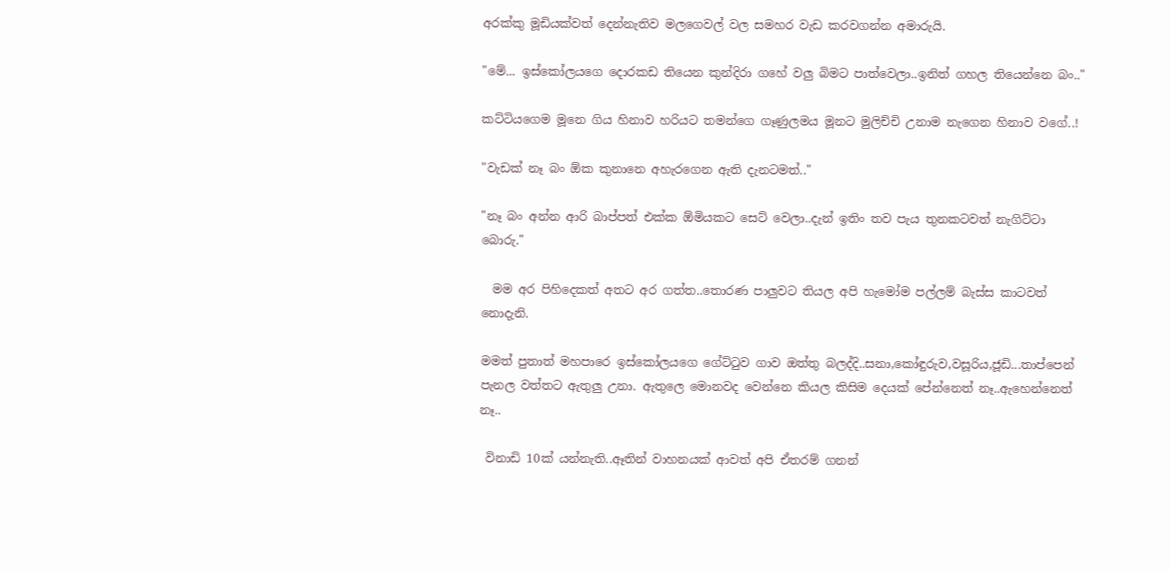අරක්කු මූඩියක්වත් දෙන්නැතිව මලගෙවල් වල සමහර වැඩ කරවගන්න අමාරුයි.

"මේ... ඉස්කෝලයගෙ දොරකඩ තියෙන කුන්දිරා ගහේ වලු බිමට පාත්වෙලා..ඉනිත් ගහල තියෙන්නෙ බං.."

කට්ටියගෙම මූනෙ ගිය හිනාව හරියට තමන්ගෙ ගෑණුලමය මූනට මුලිච්චි උනාම නැගෙන හිනාව වගේ..!

"වැඩක් නෑ බං ඕක කුනානෙ අහැරගෙන ඇති දැනටමත්.."

"නෑ බං අන්න ආරි බාප්පත් එක්ක ඕමියකට සෙට් වෙලා..දැන් ඉතිං තව පැය තුනකටවත් නැගිට්ටා බොරු."

  මම අර පිහිදෙකත් අතට අර ගත්ත..තොරණ පාලුවට තියල අපි හැමෝම පල්ලම් බැස්ස කාටවත් නොදැනි.

මමත් පුතාත් මහපාරෙ ඉස්කෝලයගෙ ගේට්‍ටුව ගාව ඔත්තු බලද්දි..සනා,කෝඳුරුව,වසූරිය,ජූඩි...තාප්පෙන් පැනල වත්තට ඇතුලු උනා. ඇතුලෙ මොනවද වෙන්නෙ කියල කිසිම දෙයක් පේන්නෙත් නෑ..ඇහෙන්නෙත් නෑ..

 විනාඩි 10ක් යන්නැති..ඈතින් වාහනයක් ආවත් අපි ඒතරම් ගනන්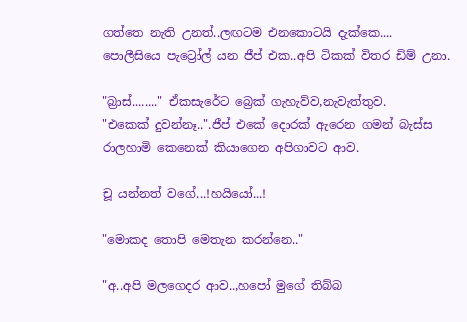ගත්තෙ නැති උනත්..ලඟටම එනකොටයි දැක්කෙ....
පොලීසියෙ පැට්‍රෝල් යන ජීප් එක..අපි ටිකක් විතර ඩිම් උනා.

"බ්‍රාස්........" ඒකසැරේට බ්‍රෙක් ගැහැව්ව,නැවැත්තුව.
"එකෙක් දුවන්නෑ..".ජීප් එකේ දොරක් ඇරෙන ගමන් බැස්ස රාලහාමි කෙනෙක් කියාගෙන අපිගාවට ආව.

චූ යන්නත් වගේ...!හයියෝ...!

"මොකද තොපි මෙතැන කරන්නෙ.."

"අ..අපි මලගෙදර ආව..,හපෝ මුගේ තිබ්බ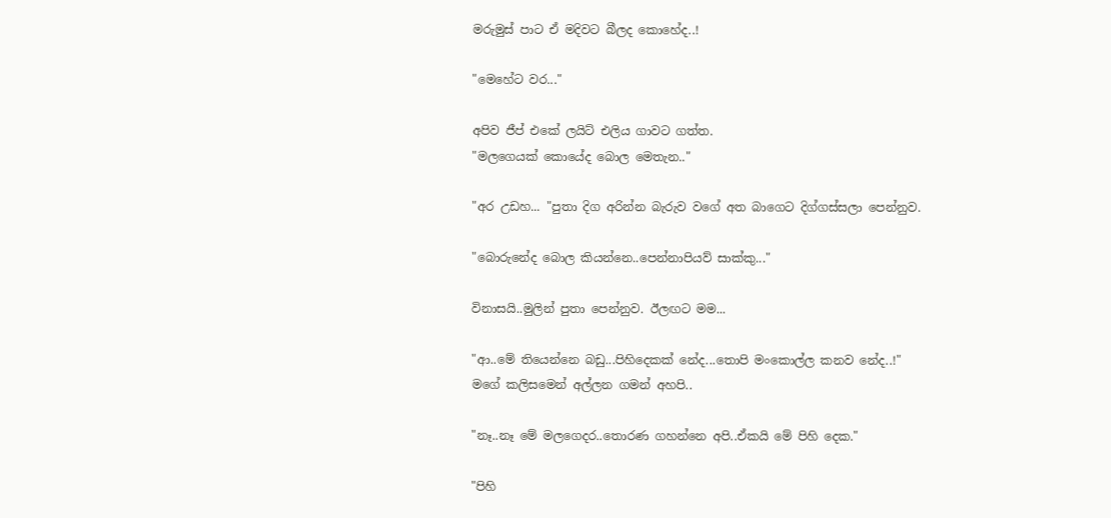මරුමුස් පාට ඒ මදිවට බීලද කොහේද..!

"මෙහේට වර..."

අපිව ජීප් එකේ ලයිට් එලිය ගාවට ගත්ත.
"මලගෙයක් කොයේද බොල මෙතැන.."

"අර උඩහ... "පුතා දිග අරින්න බැරුව වගේ අත බාගෙට දිග්ගස්සලා පෙන්නුව.

"බොරුනේද බොල කියන්නෙ..පෙන්නාපියව් සාක්කු..."

විනාසයි..මුලින් පුතා පෙන්නුව. ඊලඟට මම...

"ආ..මේ තියෙන්නෙ බඩු...පිහිදෙකක් නේද...තොපි මංකොල්ල කනව නේද..!"
මගේ කලිසමෙන් අල්ලන ගමන් අහපි..

"නෑ..නෑ මේ මලගෙදර..තොරණ ගහන්නෙ අපි..ඒකයි මේ පිහි දෙක."

"පිහි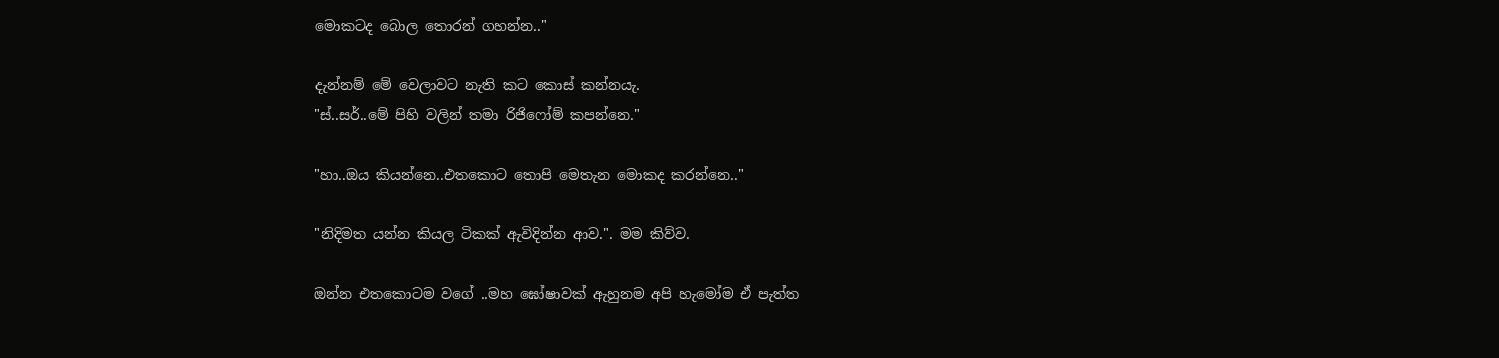මොකටද බොල තොරන් ගහන්න.."

දැන්නම් මේ වෙලාවට නැති කට කොස් කන්නයැ.
"ස්..සර්..මේ පිහි වලින් තමා රිජිෆෝම් කපන්නෙ."

"හා..ඔය කියන්නෙ..එතකොට තොපි මෙතැන මොකද කරන්නෙ.."

"නිදිමත යන්න කියල ටිකක් ඇවිදින්න ආව.". මම කිව්ව.

ඔන්න එතකොටම වගේ ..මහ ඝෝෂාවක් ඇහුනම අපි හැමෝම ඒ පැත්ත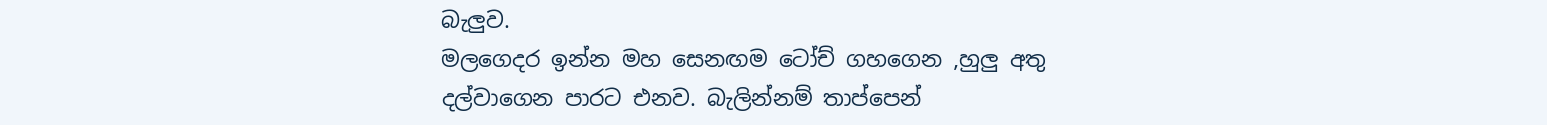බැලුව.
මලගෙදර ඉන්න මහ සෙනඟම ටෝච් ගහගෙන ,හුලු අතු දල්වාගෙන පාරට එනව. බැලින්නම් තාප්පෙන්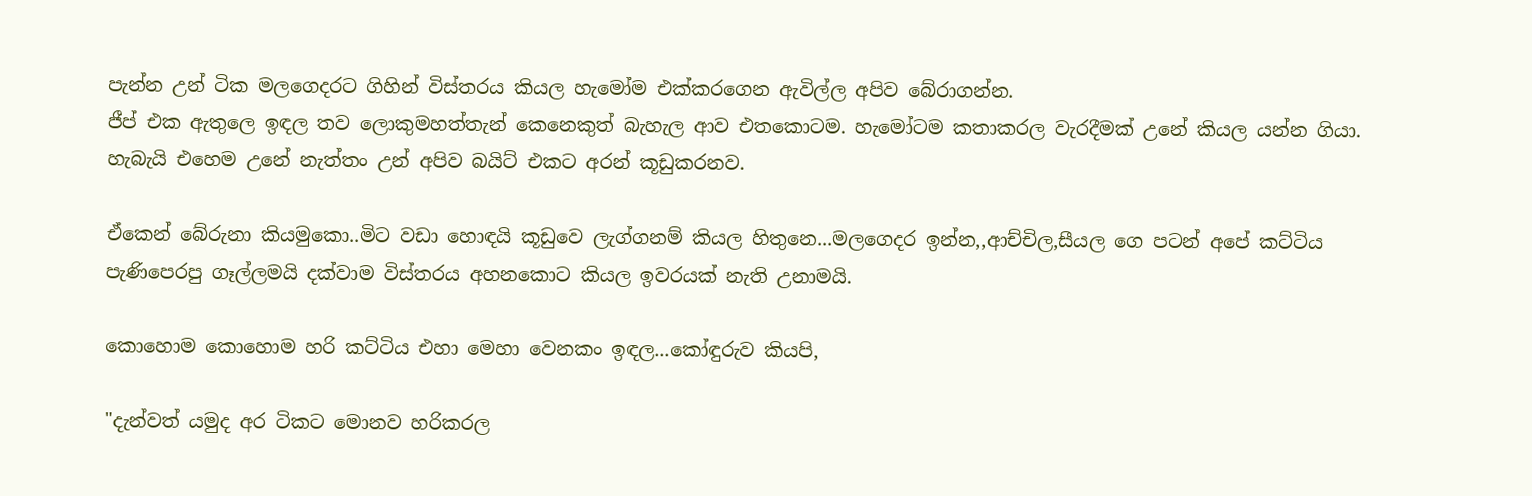පැන්න උන් ටික මලගෙදරට ගිහින් විස්තරය කියල හැමෝම එක්කරගෙන ඇවිල්ල අපිව බේරාගන්න.
ජීප් එක ඇතුලෙ ඉඳල තව ලොකුමහත්තැන් කෙනෙකුත් බැහැල ආව එතකොටම. හැමෝටම කතාකරල වැරදීමක් උනේ කියල යන්න ගියා.
හැබැයි එහෙම උනේ නැත්තං උන් අපිව බයිට් එකට අරන් කූඩුකරනව.

ඒකෙන් බේරුනා කියමුකො..මිට වඩා හොඳයි කූඩුවෙ ලැග්ගනම් කියල හිතුනෙ...මලගෙදර ඉන්න,,ආච්චිල,සීයල ගෙ පටන් අපේ කට්ටිය පැණිපෙරපු ගෑල්ලමයි දක්වාම විස්තරය අහනකොට කියල ඉවරයක් නැති උනාමයි.

කොහොම කොහොම හරි කට්ටිය එහා මෙහා වෙනකං ඉඳල...කෝඳුරුව කියපි,

"දැන්වත් යමුද අර ටිකට මොනව හරිකරල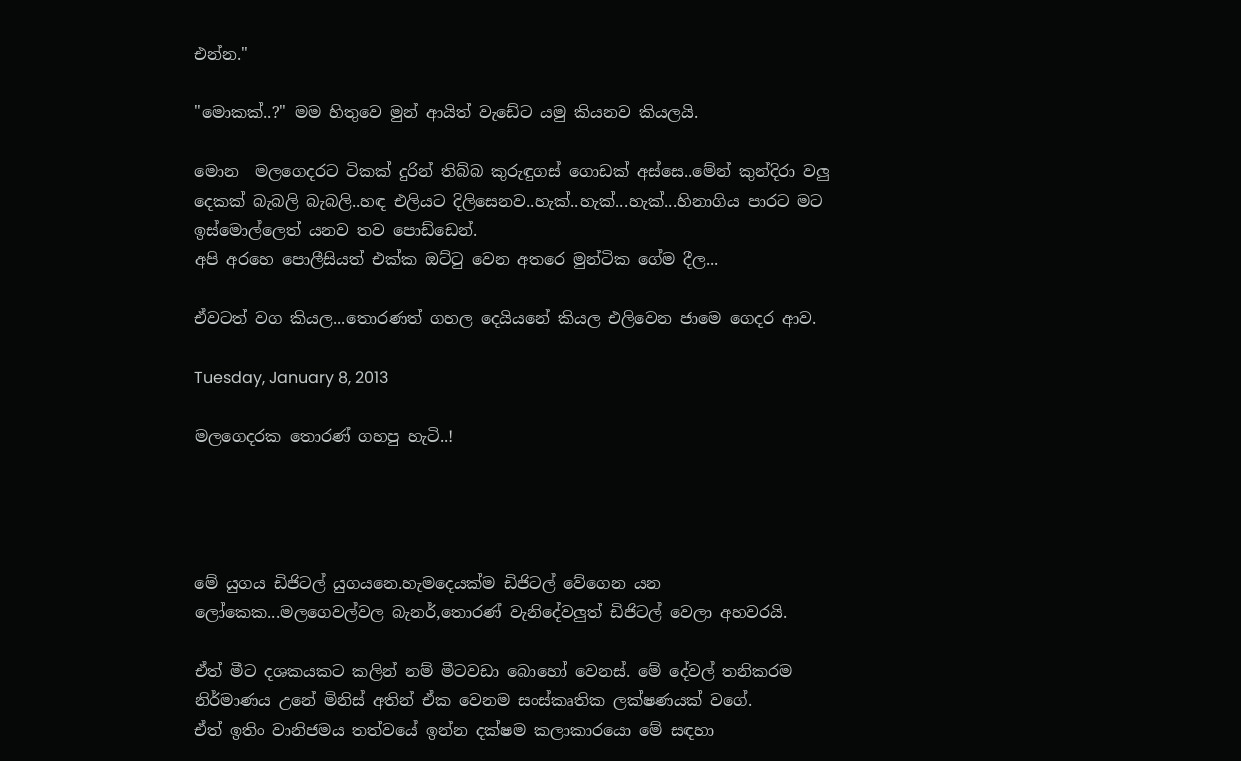එන්න."

"මොකක්..?" මම හිතුවෙ මුන් ආයිත් වැඩේට යමු කියනව කියලයි.

මොන  මලගෙදරට ටිකක් දුරින් තිබ්බ කුරුඳුගස් ගොඩක් අස්සෙ..මේන් කුන්දිරා වලු දෙකක් බැබලි බැබලි..හඳ එලියට දිලිසෙනව..හැක්..හැක්...හැක්...හිනාගිය පාරට මට ඉස්මොල්ලෙත් යනව තව පොඩ්ඩෙන්.
අපි අරහෙ පොලීසියත් එක්ක ඔට්‍ටු වෙන අතරෙ මුන්ටික ගේම දීල...

ඒවටත් වග කියල...තොරණත් ගහල දෙයියනේ කියල එලිවෙන ජාමෙ ගෙදර ආව.

Tuesday, January 8, 2013

මලගෙදරක තොරණ් ගහපු හැටි..!




මේ යුගය ඩිජිටල් යුගයනෙ.හැමදෙයක්ම ඩිජිටල් වේගෙන යන ලෝකෙක...මලගෙවල්වල බැනර්,තොරණ් වැනිදේවලුත් ඩිජිටල් වෙලා අහවරයි.

ඒත් මීට දශකයකට කලින් නම් මීටවඩා බොහෝ වෙනස්. මේ දේවල් තනිකරම නිර්මාණය උනේ මිනිස් අතින් ඒක වෙනම සංස්කෘතික ලක්ෂණයක් වගේ.
ඒත් ඉතිං වානිජමය තත්වයේ ඉන්න දක්ෂම කලාකාරයො මේ සඳහා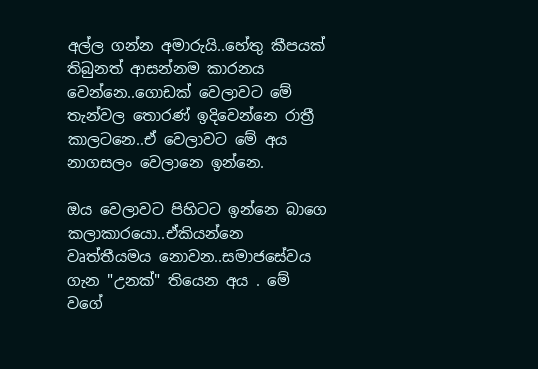අල්ල ගන්න අමාරුයි..හේතු කීපයක් තිබුනත් ආසන්නම කාරනය වෙන්නෙ..ගොඩක් වෙලාවට මේ තැන්වල තොරණ් ඉදිවෙන්නෙ රාත්‍රී කාලටනෙ..ඒ වෙලාවට මේ අය නාගසලං වෙලානෙ ඉන්නෙ.

ඔය වෙලාවට පිහිටට ඉන්නෙ බාගෙ කලාකාරයො..ඒකියන්නෙ වෘත්තීයමය නොවන..සමාජසේවය ගැන "උනක්" තියෙන අය . මේ වගේ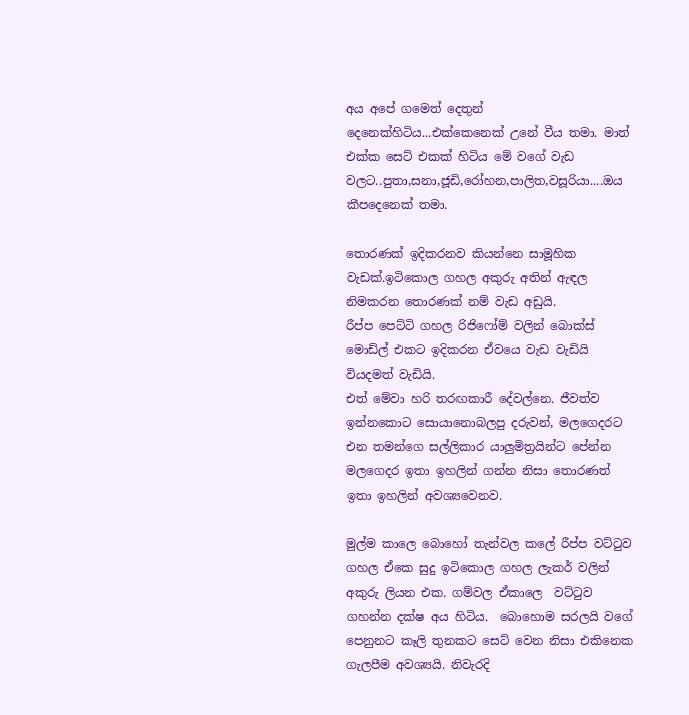අය අපේ ගමෙත් දෙතුන් දෙනෙක්හිටිය...එක්කෙනෙක් උනේ වීය තමා. මාත් එක්ක සෙට් එකක් හිටිය මේ වගේ වැඩ වලට..පුතා,සනා,ජූඩි,රෝහන,පාලිත,වසූරියා....ඔය කීපදෙනෙක් තමා.

තොරණක් ඉදිකරනව කියන්නෙ සාමූහික වැඩක්.ඉටිකොල ගහල අකුරු අතින් ඇඳල නිමකරන තොරණක් නම් වැඩ අඩුයි.
රීප්ප පෙට්ටි ගහල රිජිෆෝම් වලින් බොක්ස් මොඩ්ල් එකට ඉදිකරන ඒවයෙ වැඩ වැඩියි වියදමත් වැඩියි.
එත් මේවා හරි තරඟකාරී දේවල්නෙ. ජීවත්ව ඉන්නකොට සොයානොබලපු දරුවන්, මලගෙදරට එන තමන්ගෙ සල්ලිකාර යාලුමිත්‍රයින්ට පේන්න මලගෙදර ඉතා ඉහලින් ගන්න නිසා තොරණත් ඉතා ඉහලින් අවශ්‍යවෙනව.

මුල්ම කාලෙ බොහෝ තැන්වල කලේ රීප්ප වට්‍ටුව ගහල ඒකෙ සුදු ඉටිකොල ගහල ලැකර් වලින් අකුරු ලියන එක. ගම්වල ඒකාලෙ  වට්‍ටුව ගහන්න දක්ෂ අය හිටිය.  බොහොම සරලයි වගේ පෙනුනට කෑලි තුනකට සෙට් වෙන නිසා එකිනෙක ගැලපීම අවශ්‍යයි. නිවැරදි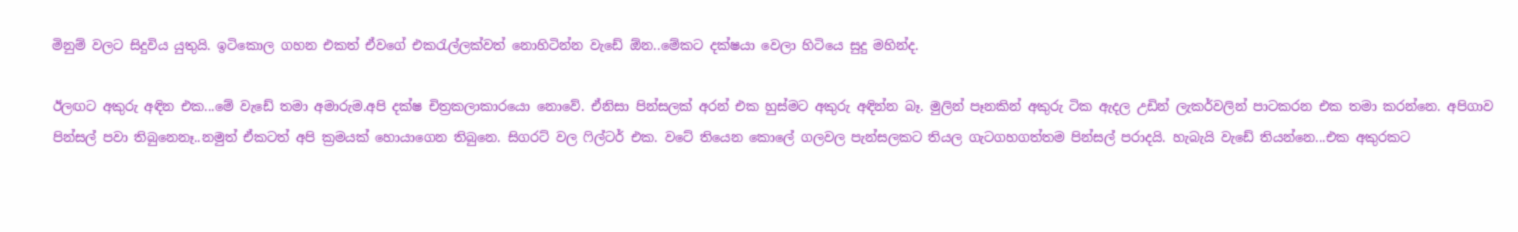මිනුම් වලට සිදුවිය යුතුයි. ඉටිකොල ගහන එකත් ඒවගේ එක‍රැල්ලක්වත් නොහිටින්න වැඩේ ඕන..මේකට දක්ෂයා වෙලා හිටියෙ සුදු මහින්ද.

ඊලඟට අකුරු අඳින එක...මේ වැඩේ තමා අමාරුම.අපි දක්ෂ චිත්‍රකලාකාරයො නොවේ. ඒනිසා පින්සලක් අරන් එක හුස්මට අකුරු අඳින්න බෑ. මුලින් පෑනකින් අකුරු ටික ඇදල උඩින් ලැකර්වලින් පාටකරන එක තමා කරන්නෙ. අපිගාව පින්සල් පවා තිබුනෙනෑ..නමුත් ඒකටත් අපි ක්‍රමයක් හොයාගෙන තිබුනෙ. සිගරට් වල ‍ෆිල්ටර් එක. වටේ තියෙන කොලේ ගලවල පැන්සලකට තියල ගැටගහගත්තම පින්සල් පරාදයි. හැබැයි වැඩේ තියන්නෙ...එක අකුරකට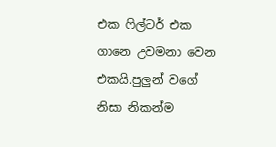එක ‍ෆිල්ටර් එක ගානෙ උවමනා වෙන එකයි.පුලුන් වගේ නිසා නිකන්ම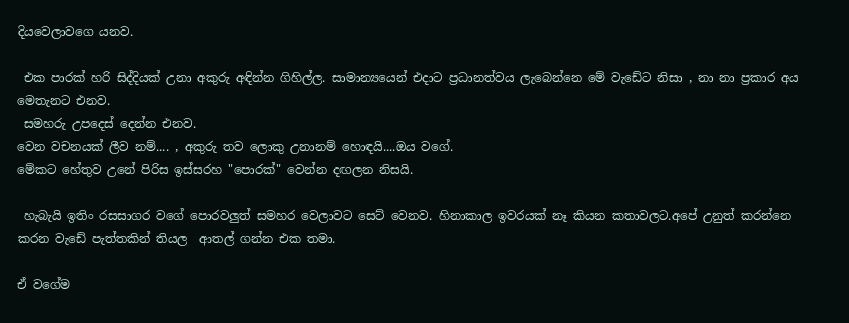දියවෙලාවගෙ යනව.

 එක පාරක් හරි සිද්දියක් උනා අකුරු අඳින්න ගිහිල්ල. සාමාන්‍යයෙන් එදාට ප්‍රධානත්වය ලැබෙන්නෙ මේ වැඩේට නිසා , නා නා ප්‍රකාර අය මෙතැනට එනව.
 සමහරු උපදෙස් දෙන්න එනව.
වෙන වචනයක් ලීව නම්.... , අකුරු තව ලොකු උනානම් හොඳයි....ඔය වගේ.
මේකට හේතුව උනේ පිරිස ඉස්සරහ "පොරක්" වෙන්න දඟලන නිසයි.

 හැබැයි ඉතිං රසසාගර වගේ පොරවලුත් සමහර වෙලාවට සෙට් වෙනව. හිනාකාල ඉවරයක් නෑ කියන කතාවලට.අපේ උනුත් කරන්නෙ කරන වැඩේ පැත්තකින් තියල  ආතල් ගන්න එක තමා.

ඒ වගේම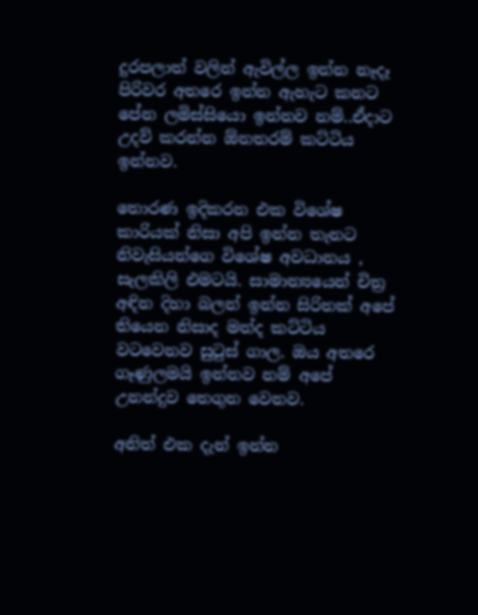දුරපලාත් වලින් ඇවිල්ල ඉන්න නෑදෑ පිරිවර අතරෙ ඉන්න ඇහැට කනට පේන ලමිස්සියො ඉන්නව නම්..ඒදාට උදව් කරන්න ඕනතරම් කට්ටිය ඉන්නව.

තොරණ ඉදිකරන එක විශේෂ කාරියක් නිසා අපි ඉන්න තැනට නිවැසියන්ගෙ විශේෂ අවධානය , සැලකිලි එමටයි. සාමාන්‍යයෙන් චිත්‍ර අඳින දිහා බලන් ඉන්න සිරිතක් අපේ තියෙන නිසාද මන්ද කට්ටිය වටවෙනව සු‍ටුස් ගාල. ඔය අතරෙ ගෑණුලමයි ඉන්නව නම් අපේ උනන්දුව තෙගුන වෙනව.

අනිත් එක දැන් ඉන්න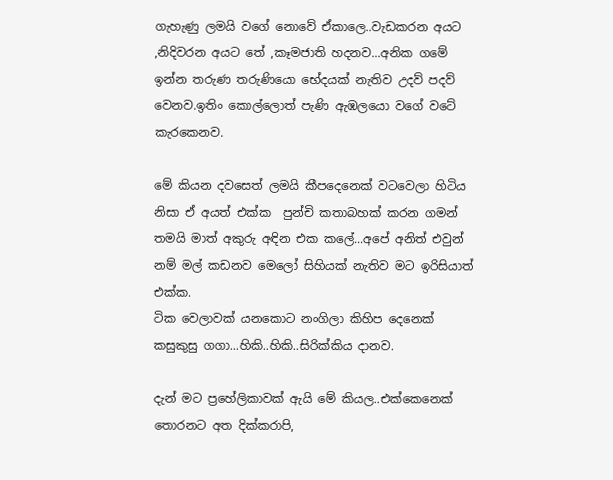ගැහැණු ලමයි වගේ නොවේ ඒකාලෙ..වැඩකරන අයට ,නිදිවරන අයට තේ ,කෑමජාති හදනව...අනික ගමේ ඉන්න තරුණ තරුණියො භේදයක් නැතිව උදව් පදව් වෙනව.ඉතිං කොල්ලොත් පැණි ඇඹලයො වගේ වටේ කැරකෙනව.

මේ කියන දවසෙත් ලමයි කීපදෙනෙක් වටවෙලා හිටිය නිසා ඒ අයත් එක්ක  පුන්චි කතාබහක් කරන ගමන් තමයි මාත් අකුරු අඳින එක කලේ...අපේ අනිත් එවුන් නම් මල් කඩනව මෙලෝ සිහියක් නැතිව මට ඉරිසියාත් එක්ක.
ටික වෙලාවක් යනකොට නංගිලා කිහිප දෙනෙක් කසුකුසු ගගා...හිකි..හිකි..සිරික්කිය දානව.

දැන් මට ප්‍රහේලිකාවක් ඇයි මේ කියල..එක්කෙනෙක් තොරනට අත දික්කරාපි,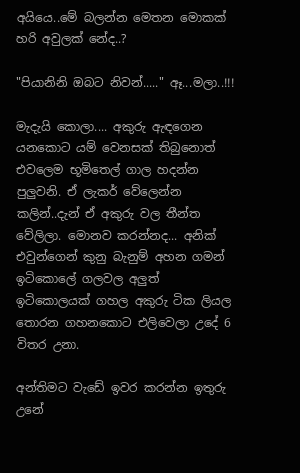අයියෙ..මේ බලන්න මෙතන මොකක් හරි අවුලක් නේද..?

"පියානිනි ඔබට නිවන්....." ඈ...මලා..!!!

මැදැයි කොලා.... අකුරු ඇඳගෙන යනකොට යම් වෙනසක් තිබුනොත් එවලෙම භූමිතෙල් ගාල හදන්න පුලුවනි. ඒ ලැකර් වේලෙන්න කලින්..දැන් ඒ අකුරු වල තීන්ත වේලිලා. මොනව කරන්නද... අනික් එවුන්ගෙන් කුනු බැනුම් අහන ගමන් ඉටිකොලේ ගලවල අලුත් ඉටිකොලයක් ගහල අකුරු ටික ලියල තොරන ගහනකොට එලිවෙලා උදේ 6 විතර උනා.

අන්තිමට වැඩේ ඉවර කරන්න ඉතුරු උනේ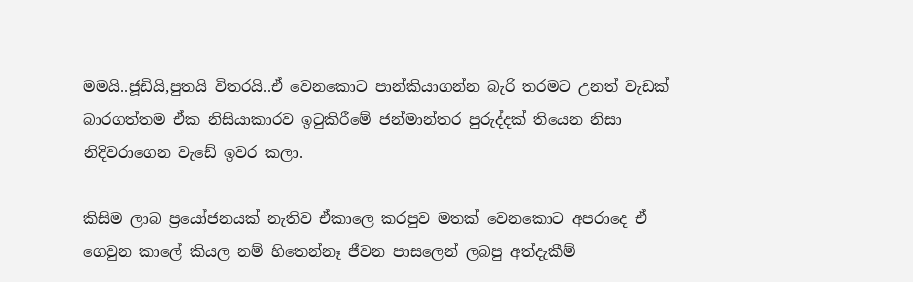මමයි..ජූඩියි,පුතයි විතරයි..ඒ වෙනකොට පාන්කියාගන්න බැරි තරමට උනත් වැඩක් බාරගත්තම ඒක නිසියාකාරව ඉ‍ටුකිරීමේ ජන්මාන්තර පුරුද්දක් තියෙන නිසා නිදිවරාගෙන වැඩේ ඉවර කලා.

කිසිම ලාබ ප්‍රයෝජනයක් නැතිව ඒකාලෙ කරපුව මතක් වෙනකොට අපරාදෙ ඒ ගෙවුන කාලේ කියල නම් හිතෙන්නෑ ජීවන පාසලෙන් ලබපු අත්දැකීම්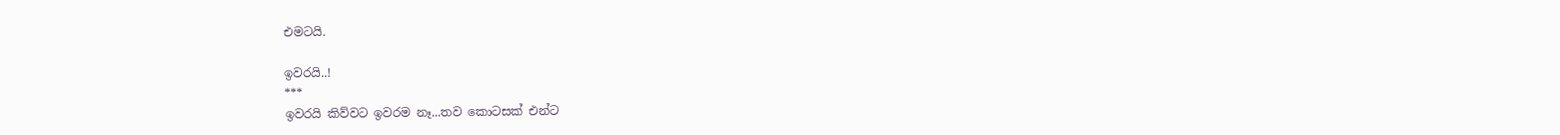එමටයි.

ඉවරයි..!
***
ඉවරයි කිව්වට ඉවරම නෑ...තව කොටසක් එන්ට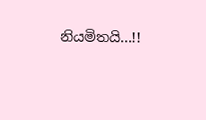නියමිතයි...!!